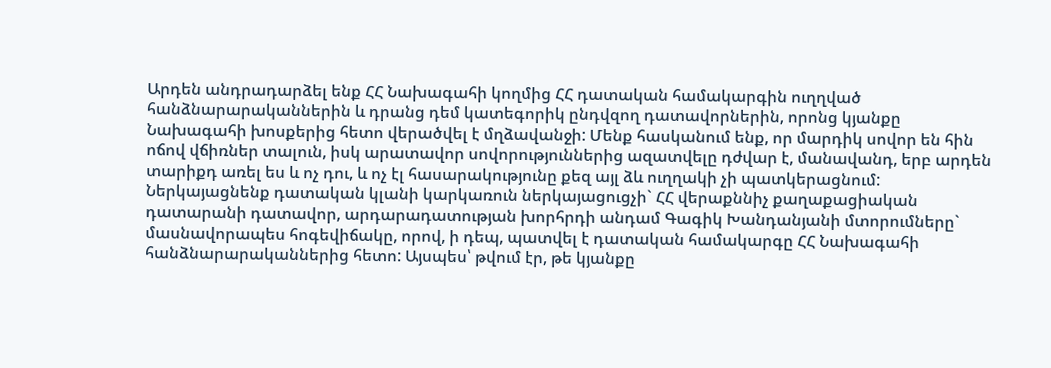Արդեն անդրադարձել ենք ՀՀ Նախագահի կողմից ՀՀ դատական համակարգին ուղղված հանձնարարականներին և դրանց դեմ կատեգորիկ ընդվզող դատավորներին, որոնց կյանքը Նախագահի խոսքերից հետո վերածվել է մղձավանջի: Մենք հասկանում ենք, որ մարդիկ սովոր են հին ոճով վճիռներ տալուն, իսկ արատավոր սովորություններից ազատվելը դժվար է, մանավանդ, երբ արդեն տարիքդ առել ես և ոչ դու, և ոչ էլ հասարակությունը քեզ այլ ձև ուղղակի չի պատկերացնում:
Ներկայացնենք դատական կլանի կարկառուն ներկայացուցչի` ՀՀ վերաքննիչ քաղաքացիական դատարանի դատավոր, արդարադատության խորհրդի անդամ Գագիկ Խանդանյանի մտորումները` մասնավորապես հոգեվիճակը, որով, ի դեպ, պատվել է դատական համակարգը ՀՀ Նախագահի հանձնարարականներից հետո: Այսպես՝ թվում էր, թե կյանքը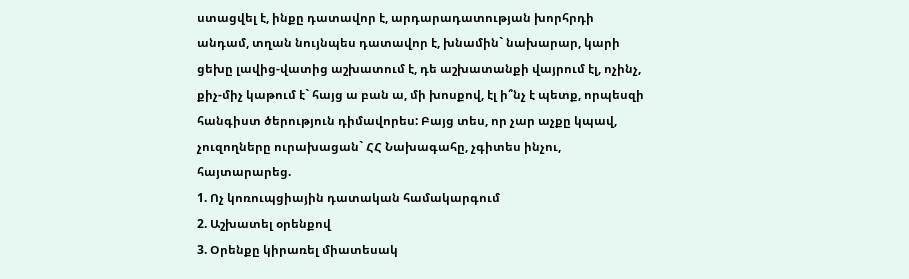ստացվել է, ինքը դատավոր է, արդարադատության խորհրդի անդամ, տղան նույնպես դատավոր է, խնամին` նախարար, կարի ցեխը լավից-վատից աշխատում է, դե աշխատանքի վայրում էլ, ոչինչ, քիչ-միչ կաթում է` հայց ա բան ա, մի խոսքով, էլ ի՞նչ է պետք, որպեսզի հանգիստ ծերություն դիմավորես: Բայց տես, որ չար աչքը կպավ, չուզողները ուրախացան` ՀՀ Նախագահը, չգիտես ինչու, հայտարարեց.
1. Ոչ կոռուպցիային դատական համակարգում
2. Աշխատել օրենքով
3. Օրենքը կիրառել միատեսակ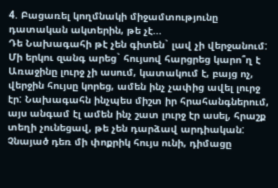4. Բացառել կողմնակի միջամտությունը դատական ակտերին, թե չէ...
Դե Նախագահի թէ չեն գիտեն` լավ չի վերջանում: Մի երկու զանգ արեց` հույսով հարցրեց կարո՞ղ է Առաջինը լուրջ չի ասում, կատակում է, բայց ոչ, վերջին հույսը կորեց, ամեն ինչ չափից ավել լուրջ էր: Նախագահն ինչպես միշտ իր հրահանգներում, այս անգամ էլ ամեն ինչ շատ լուրջ էր ասել, հրաշք տեղի չունեցավ, թե չեն դարձավ արդիական: Չնայած դեռ մի փոքրիկ հույս ունի, դիմացը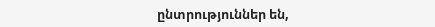ընտրություններ են,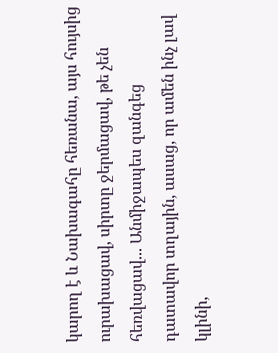կարող է և Նախագահը հեռանա, այս հույսից ուրախացավ, սիրտը ջերմացավ, թե չեն հեռվացավ... Անմիջապես զանգեց դատավոր տղային, ասաց, որ ամեն ինչ լավ կլինի,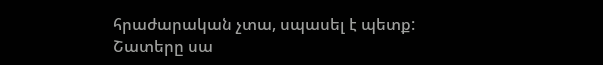հրաժարական չտա, սպասել է պետք: Շատերը սա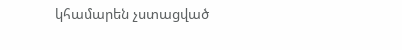կհամարեն չստացված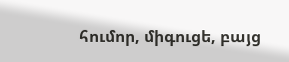հումոր, միգուցե, բայց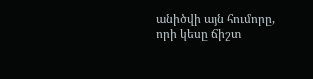անիծվի այն հումորը, որի կեսը ճիշտ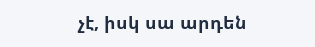չէ, իսկ սա արդեն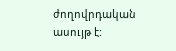ժողովրդական ասույթ է: